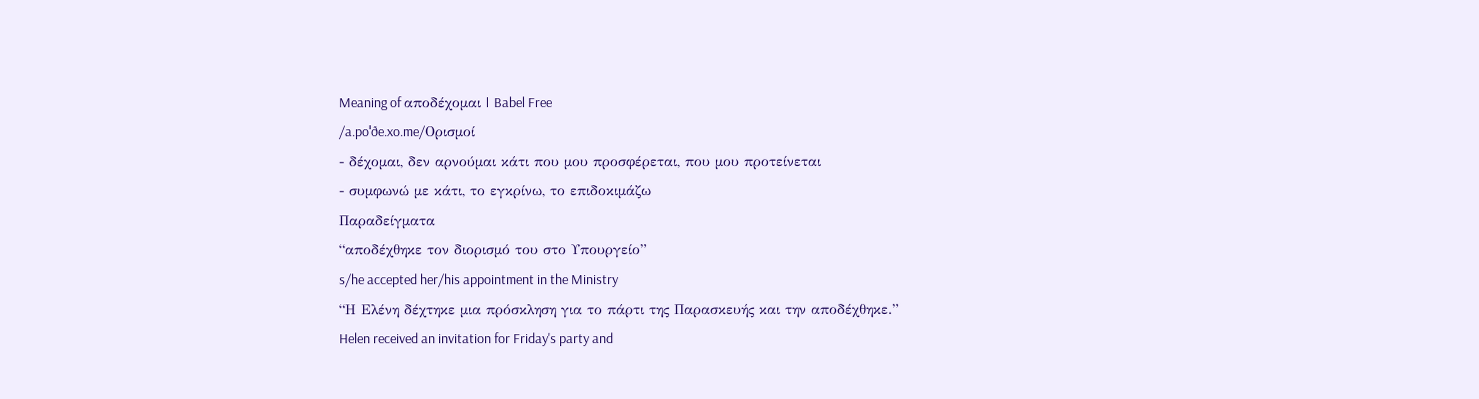Meaning of αποδέχομαι | Babel Free
/a.poˈðe.xo.me/Ορισμοί
- δέχομαι, δεν αρνούμαι κάτι που μου προσφέρεται, που μου προτείνεται
- συμφωνώ με κάτι, το εγκρίνω, το επιδοκιμάζω
Παραδείγματα
“αποδέχθηκε τον διορισμό του στο Υπουργείο”
s/he accepted her/his appointment in the Ministry
“Η Ελένη δέχτηκε μια πρόσκληση για το πάρτι της Παρασκευής και την αποδέχθηκε.”
Helen received an invitation for Friday's party and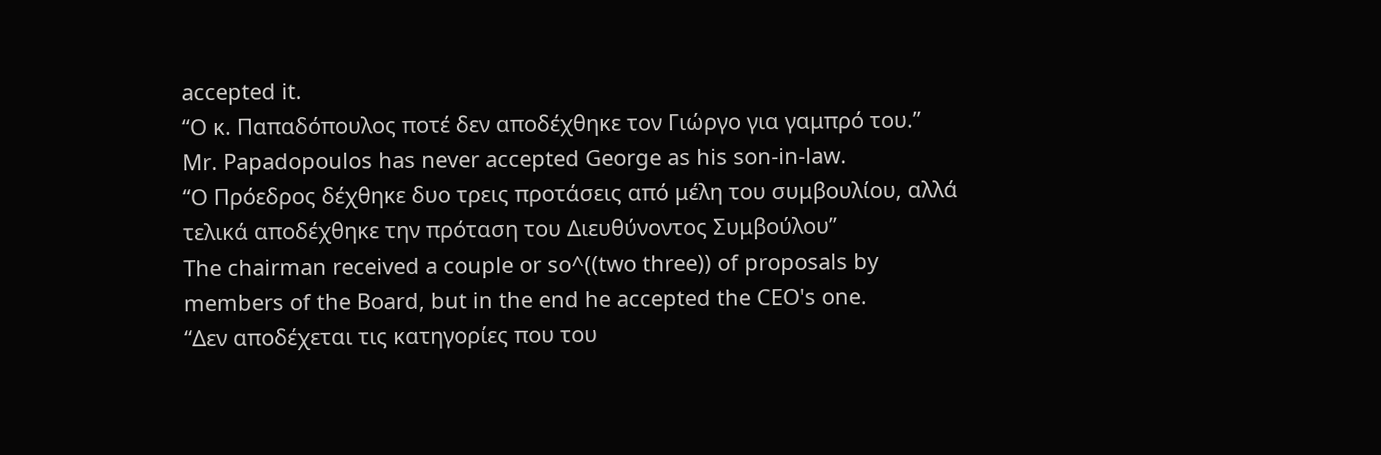accepted it.
“Ο κ. Παπαδόπουλος ποτέ δεν αποδέχθηκε τον Γιώργο για γαμπρό του.”
Mr. Papadopoulos has never accepted George as his son-in-law.
“Ο Πρόεδρος δέχθηκε δυο τρεις προτάσεις από μέλη του συμβουλίου, αλλά τελικά αποδέχθηκε την πρόταση του Διευθύνοντος Συμβούλου”
Τhe chairman received a couple or so^((two three)) of proposals by members of the Board, but in the end he accepted the CEO's one.
“Δεν αποδέχεται τις κατηγορίες που του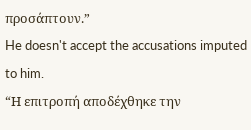προσάπτουν.”
He doesn't accept the accusations imputed to him.
“Η επιτροπή αποδέχθηκε την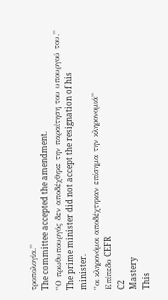τροπολογία.”
The committee accepted the amendment.
“Ο πρωθυπουργός δεν αποδέχθηκε την παραίτηση του υπουργού του.”
The prime minister did not accept the resignation of his minister.
“οι κληρονόμοι αποδέχτηκαν επίσημα την κληρονομιά”
Επίπεδο CEFR
C2
Mastery
This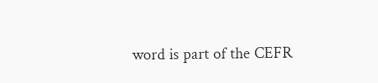word is part of the CEFR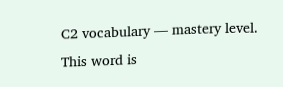C2 vocabulary — mastery level.
This word is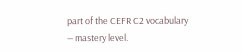part of the CEFR C2 vocabulary — mastery level.